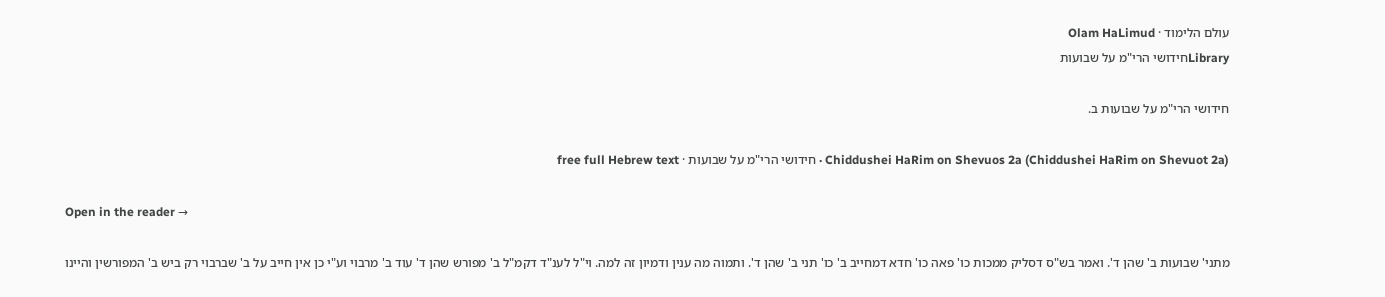עולם הלימוד · Olam HaLimud
Libraryחידושי הרי"מ על שבועות

חידושי הרי"מ על שבועות ב.

Chiddushei HaRim on Shevuos 2a (Chiddushei HaRim on Shevuot 2a) · חידושי הרי"מ על שבועות · free full Hebrew text

Open in the reader →

מתני' שבועות ב' שהן ד'. ואמר בש"ס דסליק ממכות כו' פאה כו' חדא דמחייב ב' כו' תני ב' שהן ד'. ותמוה מה ענין ודמיון זה למה. וי"ל לענ"ד דקמ"ל ב' מפורש שהן ד' עוד ב' מרבוי וע"י כן אין חייב על ב' שברבוי רק ביש ב' המפורשין והיינו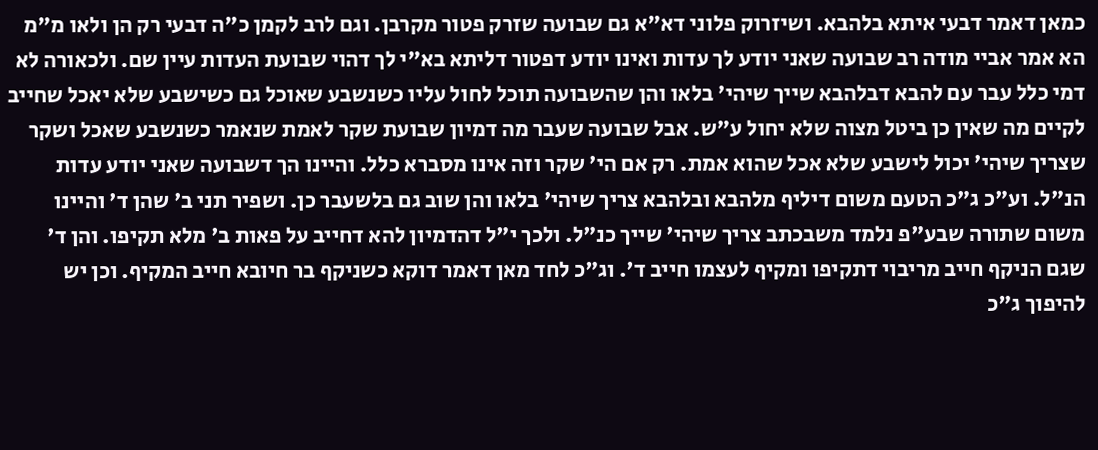כמאן דאמר דבעי איתא בלהבא. ושיזרוק פלוני דא"א גם שבועה שזרק פטור מקרבן. וגם לרב לקמן כ"ה דבעי רק הן ולאו מ"מ הא אמר אביי מודה רב שבועה שאני יודע לך עדות ואינו יודע דפטור דליתא בא"י לך דהוי שבועת העדות עיין שם. ולכאורה לא דמי כלל עבר עם להבא דבלהבא שייך שיהי' בלאו והן שהשבועה תוכל לחול עליו כשנשבע שאוכל גם כשישבע שלא יאכל שחייב לקיים מה שאין כן ביטל מצוה שלא יחול ע"ש. אבל שבועה שעבר מה דמיון שבועת שקר לאמת שנאמר כשנשבע שאכל ושקר שצריך שיהי' יכול לישבע שלא אכל שהוא אמת. רק אם הי' שקר וזה אינו מסברא כלל. והיינו הך דשבועה שאני יודע עדות הנ"ל. וע"כ ג"כ הטעם משום דיליף מלהבא ובלהבא צריך שיהי' בלאו והן שוב גם בלשעבר כן. ושפיר תני ב' שהן ד' והיינו משום שתורה שבע"פ נלמד משבכתב צריך שיהי' שייך כנ"ל. ולכך י"ל דהדמיון להא דחייב על פאות ב' מלא תקיפו. והן ד' שגם הניקף חייב מריבוי דתקיפו ומקיף לעצמו חייב ד'. וג"כ לחד מאן דאמר דוקא כשניקף בר חיובא חייב המקיף. וכן יש להיפוך ג"כ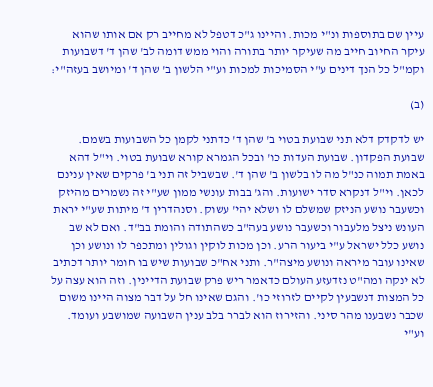עיין שם בתוספות ונ"י מכות. והיינו ג"כ דטפל לא מחייב רק אם אותו שהוא עיקר החיוב חייב מה שעיקר יותר בתורה והוי ממש דומה לב' שהן ד' דשבועות וקמ"ל כל הנך דינים ע"י הסמיכות למכות וע"י הלשון ב' שהן ד' ומיושב בעזה"י:

(ב)

יש לדקדק דלא תני שבועת בטוי ב' שהן ד' כדתני לקמן כל השבועות בשמם. שבועת הפקדון. שבועת העדות כו' ובכל הגמרא קורא שבועת בטוי. וי"ל דהא באמת תמוה כנ"ל מה לו בלשון ב' שהן ד'. שבשביל זה תני ב' פרקים שאין ענינם לכאן. וי"ל דנקרא סדר ישועות. והג' בבות עונשי ממון שע"י זה נשמרים מהיזק וכשעבר נושע הניזק שמשלם לו ושלא יהי' עשוק. וסנהדרין ד' מיתות שע"י יראת העונש ניצל מלעבור וכשעבר נושע בעה"ב כשהתודה והומת בב"ד. ואם לא שב נושע כלל ישראל ע"י ביעור הרע. וכן מכות לוקין וגולין ומתכפר לו ונושע וכן שאינו עובר מיראה ונושע מיצה"ר. ותני אח"כ שבועות שיש בו חומר יותר דכתיב לא ינקה ומה"ט נזדעזע העולם כדאמר ריש פרק שבועת הדיינין. וזה הוא עצה על כל המצות דנשבעין לקיים לזרוזי כו'. והגם שאינו חל על דבר מצוה היינו משום שכבר נשבענו מהר סיני. והזירוז הוא לברר בלב ענין השבועה שמושבע ועומד. וע"י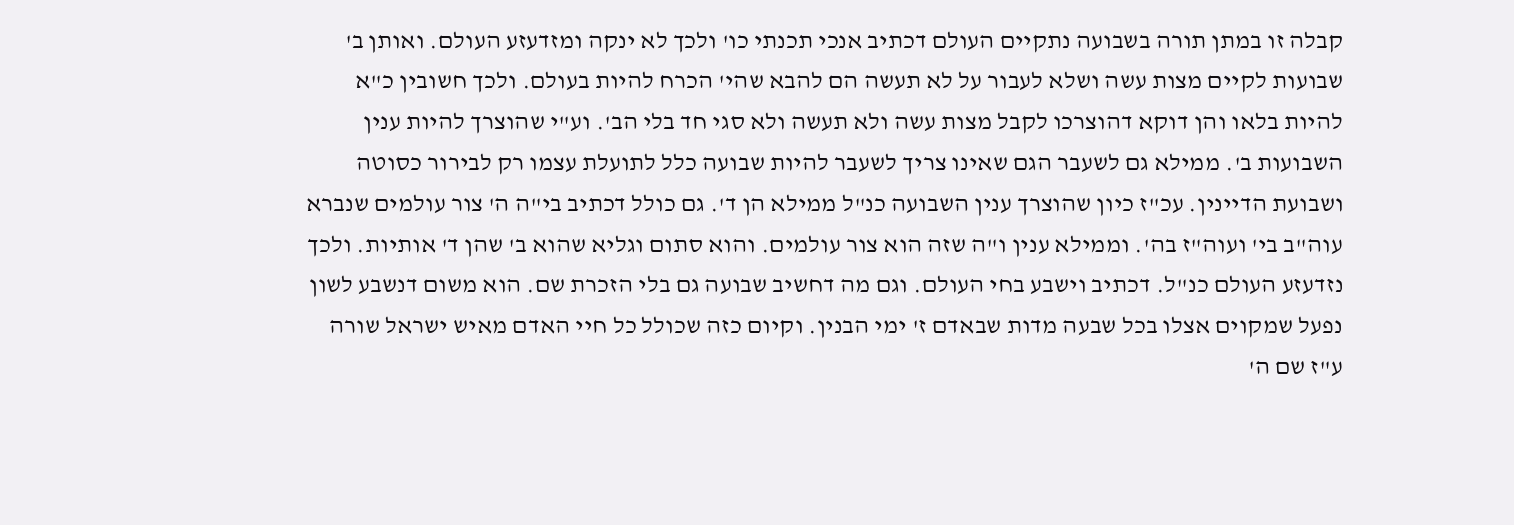קבלה זו במתן תורה בשבועה נתקיים העולם דכתיב אנכי תכנתי כו' ולכך לא ינקה ומזדעזע העולם. ואותן ב' שבועות לקיים מצות עשה ושלא לעבור על לא תעשה הם להבא שהי' הכרח להיות בעולם. ולכך חשובין כ"א להיות בלאו והן דוקא דהוצרכו לקבל מצות עשה ולא תעשה ולא סגי חד בלי הב'. וע"י שהוצרך להיות ענין השבועות ב'. ממילא גם לשעבר הגם שאינו צריך לשעבר להיות שבועה כלל לתועלת עצמו רק לבירור כסוטה ושבועת הדיינין. עכ"ז כיון שהוצרך ענין השבועה כנ"ל ממילא הן ד'. גם כולל דכתיב בי"ה ה' צור עולמים שנברא עוה"ב בי' ועוה"ז בה'. וממילא ענין ו"ה שזה הוא צור עולמים. והוא סתום וגליא שהוא ב' שהן ד' אותיות. ולכך נזדעזע העולם כנ"ל. דכתיב וישבע בחי העולם. וגם מה דחשיב שבועה גם בלי הזכרת שם. הוא משום דנשבע לשון נפעל שמקוים אצלו בכל שבעה מדות שבאדם ז' ימי הבנין. וקיום כזה שכולל כל חיי האדם מאיש ישראל שורה ע"ז שם ה'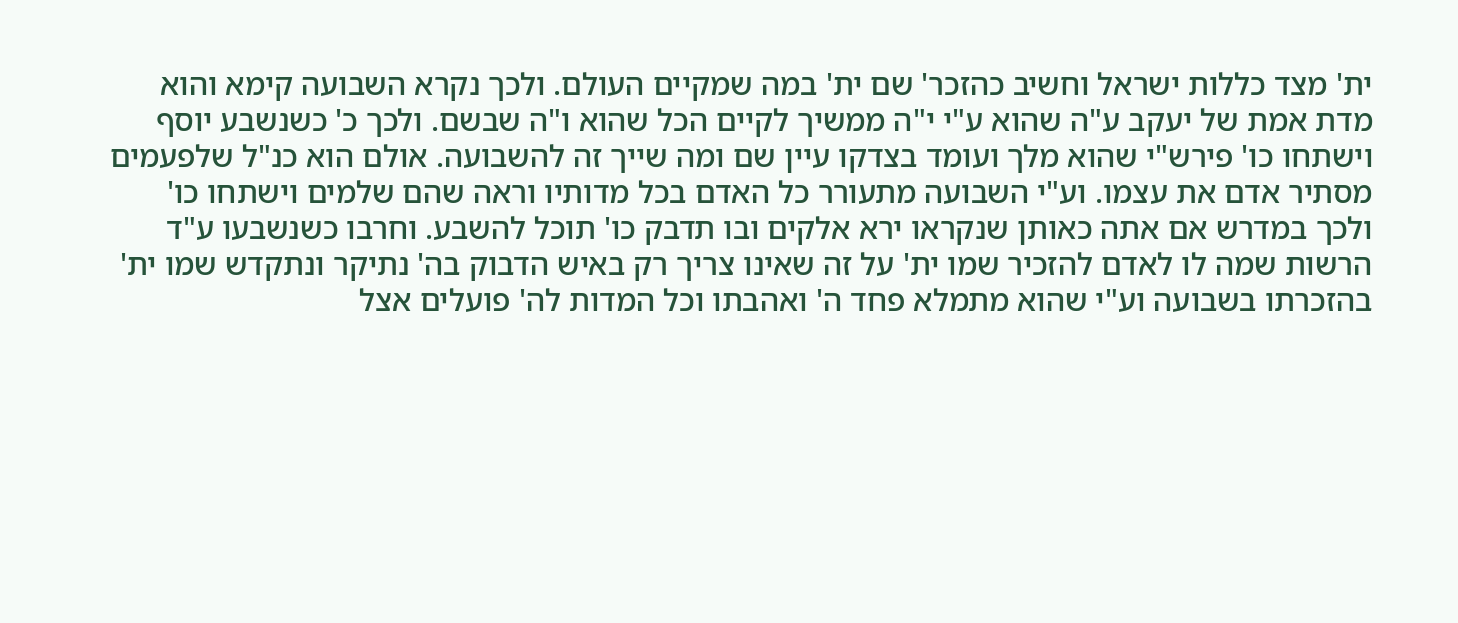ית' מצד כללות ישראל וחשיב כהזכר' שם ית' במה שמקיים העולם. ולכך נקרא השבועה קימא והוא מדת אמת של יעקב ע"ה שהוא ע"י י"ה ממשיך לקיים הכל שהוא ו"ה שבשם. ולכך כ' כשנשבע יוסף וישתחו כו' פירש"י שהוא מלך ועומד בצדקו עיין שם ומה שייך זה להשבועה. אולם הוא כנ"ל שלפעמים מסתיר אדם את עצמו. וע"י השבועה מתעורר כל האדם בכל מדותיו וראה שהם שלמים וישתחו כו' ולכך במדרש אם אתה כאותן שנקראו ירא אלקים ובו תדבק כו' תוכל להשבע. וחרבו כשנשבעו ע"ד הרשות שמה לו לאדם להזכיר שמו ית' על זה שאינו צריך רק באיש הדבוק בה' נתיקר ונתקדש שמו ית' בהזכרתו בשבועה וע"י שהוא מתמלא פחד ה' ואהבתו וכל המדות לה' פועלים אצל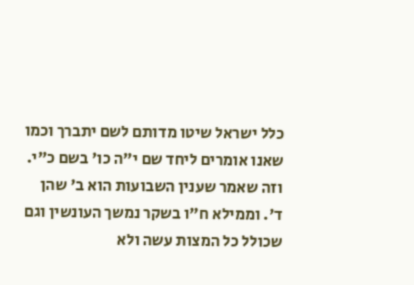כלל ישראל שיטו מדותם לשם יתברך וכמו שאנו אומרים ליחד שם י"ה כו' בשם כ"י. וזה שאמר שענין השבועות הוא ב' שהן ד'. וממילא ח"ו בשקר נמשך העונשין וגם שכולל כל המצות עשה ולא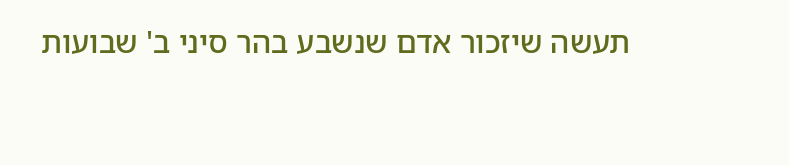תעשה שיזכור אדם שנשבע בהר סיני ב' שבועות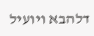דלהבא ויועיל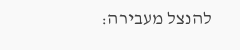להנצל מעבירה: